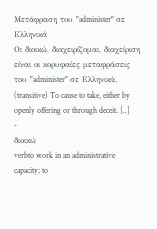Μετάφραση του "administer" σε Ελληνικά
Οι διοικώ, διαχειρίζομαι, διαχείριση είναι οι κορυφαίες μεταφράσεις του "administer" σε Ελληνικά.
(transitive) To cause to take, either by openly offering or through deceit. [..]
-
διοικώ
verbto work in an administrative capacity; to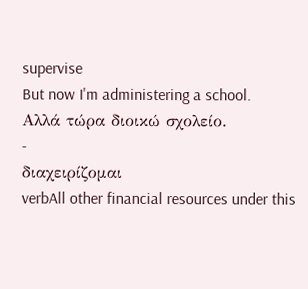supervise
But now I'm administering a school.
Αλλά τώρα διοικώ σχολείο.
-
διαχειρίζομαι
verbAll other financial resources under this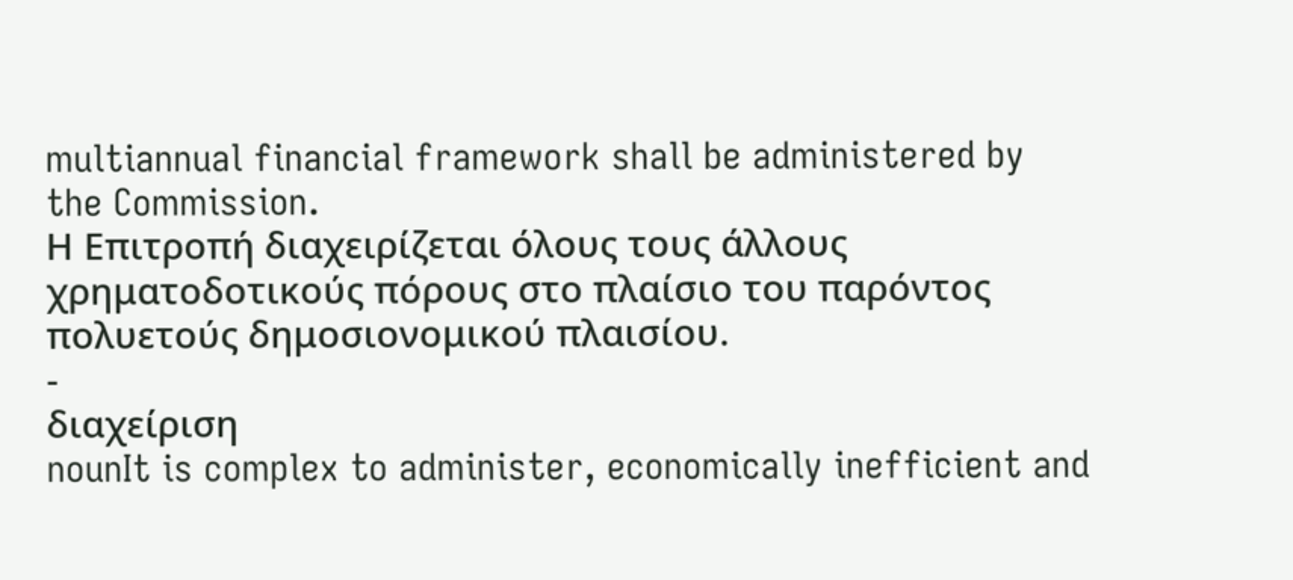multiannual financial framework shall be administered by the Commission.
Η Επιτροπή διαχειρίζεται όλους τους άλλους χρηματοδοτικούς πόρους στο πλαίσιο του παρόντος πολυετούς δημοσιονομικού πλαισίου.
-
διαχείριση
nounIt is complex to administer, economically inefficient and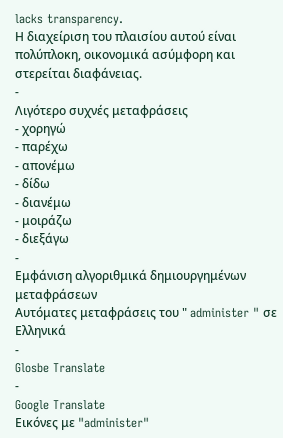lacks transparency.
Η διαχείριση του πλαισίου αυτού είναι πολύπλοκη, οικονομικά ασύμφορη και στερείται διαφάνειας.
-
Λιγότερο συχνές μεταφράσεις
- χορηγώ
- παρέχω
- απονέμω
- δίδω
- διανέμω
- μοιράζω
- διεξάγω
-
Εμφάνιση αλγοριθμικά δημιουργημένων μεταφράσεων
Αυτόματες μεταφράσεις του " administer " σε Ελληνικά
-
Glosbe Translate
-
Google Translate
Εικόνες με "administer"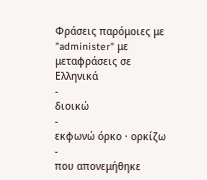Φράσεις παρόμοιες με "administer" με μεταφράσεις σε Ελληνικά
-
διοικώ
-
εκφωνώ όρκο · ορκίζω
-
που απονεμήθηκε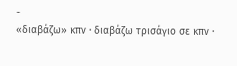-
«διαβάζω» κπν · διαβάζω τρισάγιο σε κπν ·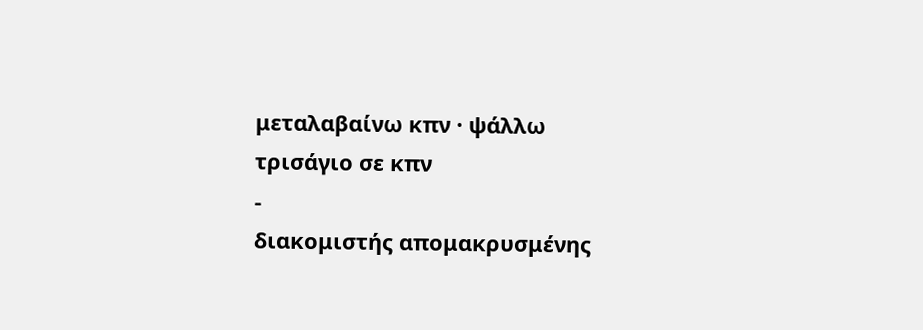μεταλαβαίνω κπν · ψάλλω τρισάγιο σε κπν
-
διακομιστής απομακρυσμένης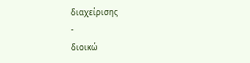διαχείρισης
-
διοικώ